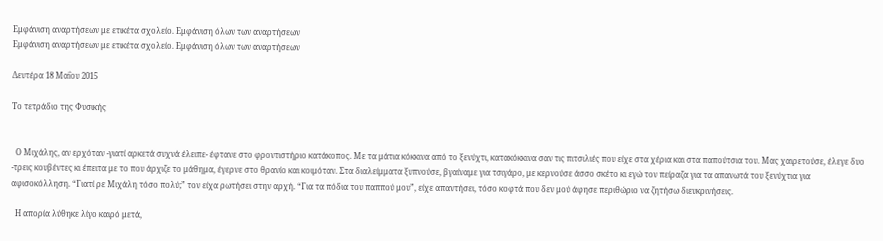Εμφάνιση αναρτήσεων με ετικέτα σχολείο. Εμφάνιση όλων των αναρτήσεων
Εμφάνιση αναρτήσεων με ετικέτα σχολείο. Εμφάνιση όλων των αναρτήσεων

Δευτέρα 18 Μαΐου 2015

Το τετράδιο της Φυσικής


  Ο Μιχάλης, αν ερχόταν -γιατί αρκετά συχνά έλειπε- έφτανε στο φροντιστήριο κατάκοπος. Με τα μάτια κόκκινα από το ξενύχτι, κατακόκκινα σαν τις πιτσιλιές που είχε στα χέρια και στα παπούτσια του. Μας χαιρετούσε, έλεγε δυο -τρεις κουβέντες κι έπειτα με το που άρχιζε το μάθημα, έγερνε στο θρανίο και κοιμόταν. Στα διαλείμματα ξυπνούσε, βγαίναμε για τσιγάρο, με κερνούσε άσσο σκέτο κι εγώ τον πείραζα για τα απανωτά του ξενύχτια για αφισοκόλληση. “Γιατί ρε Μιχάλη τόσο πολύ;” τον είχα ρωτήσει στην αρχή. “Για τα πόδια του παππού μου”, είχε απαντήσει, τόσο κοφτά που δεν μού άφησε περιθώριο να ζητήσω διευκρινήσεις.

  Η απορία λύθηκε λίγο καιρό μετά,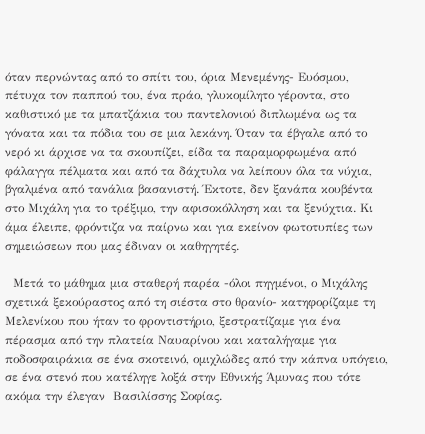όταν περνώντας από το σπίτι του, όρια Μενεμένης- Ευόσμου, πέτυχα τον παππού του, ένα πράο, γλυκομίλητο γέροντα, στο καθιστικό με τα μπατζάκια του παντελονιού διπλωμένα ως τα γόνατα και τα πόδια του σε μια λεκάνη. Όταν τα έβγαλε από το νερό κι άρχισε να τα σκουπίζει, είδα τα παραμορφωμένα από φάλαγγα πέλματα και από τα δάχτυλα να λείπουν όλα τα νύχια, βγαλμένα από τανάλια βασανιστή. Έκτοτε, δεν ξανάπα κουβέντα στο Μιχάλη για το τρέξιμο, την αφισοκόλληση και τα ξενύχτια. Κι άμα έλειπε, φρόντιζα να παίρνω και για εκείνον φωτοτυπίες των σημειώσεων που μας έδιναν οι καθηγητές.

  Μετά το μάθημα μια σταθερή παρέα -όλοι πηγμένοι, ο Μιχάλης σχετικά ξεκούραστος από τη σιέστα στο θρανίο- κατηφορίζαμε τη Μελενίκου που ήταν το φροντιστήριο, ξεστρατίζαμε για ένα πέρασμα από την πλατεία Ναυαρίνου και καταλήγαμε για ποδοσφαιράκια σε ένα σκοτεινό, ομιχλώδες από την κάπνα υπόγειο, σε ένα στενό που κατέληγε λοξά στην Εθνικής Άμυνας που τότε ακόμα την έλεγαν  Βασιλίσσης Σοφίας.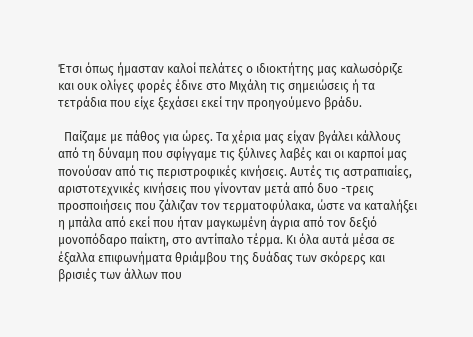Έτσι όπως ήμασταν καλοί πελάτες ο ιδιοκτήτης μας καλωσόριζε  και ουκ ολίγες φορές έδινε στο Μιχάλη τις σημειώσεις ή τα τετράδια που είχε ξεχάσει εκεί την προηγούμενο βράδυ.

  Παίζαμε με πάθος για ώρες. Τα χέρια μας είχαν βγάλει κάλλους από τη δύναμη που σφίγγαμε τις ξύλινες λαβές και οι καρποί μας πονούσαν από τις περιστροφικές κινήσεις. Αυτές τις αστραπιαίες, αριστοτεχνικές κινήσεις που γίνονταν μετά από δυο -τρεις προσποιήσεις που ζάλιζαν τον τερματοφύλακα, ώστε να καταλήξει η μπάλα από εκεί που ήταν μαγκωμένη άγρια από τον δεξιό μονοπόδαρο παίκτη, στο αντίπαλο τέρμα. Κι όλα αυτά μέσα σε έξαλλα επιφωνήματα θριάμβου της δυάδας των σκόρερς και βρισιές των άλλων που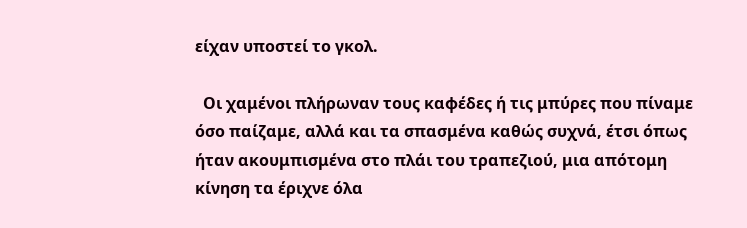είχαν υποστεί το γκολ.

  Οι χαμένοι πλήρωναν τους καφέδες ή τις μπύρες που πίναμε όσο παίζαμε, αλλά και τα σπασμένα καθώς συχνά, έτσι όπως ήταν ακουμπισμένα στο πλάι του τραπεζιού, μια απότομη κίνηση τα έριχνε όλα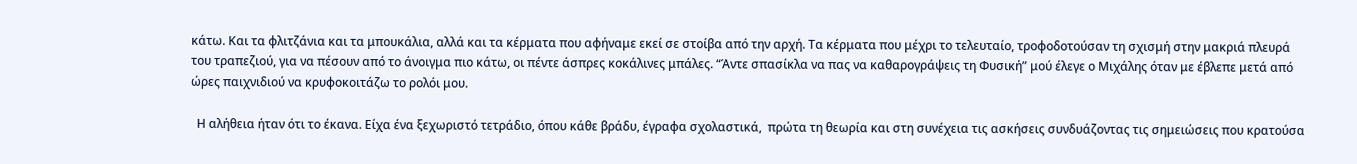κάτω. Και τα φλιτζάνια και τα μπουκάλια, αλλά και τα κέρματα που αφήναμε εκεί σε στοίβα από την αρχή. Τα κέρματα που μέχρι το τελευταίο, τροφοδοτούσαν τη σχισμή στην μακριά πλευρά του τραπεζιού, για να πέσουν από το άνοιγμα πιο κάτω, οι πέντε άσπρες κοκάλινες μπάλες. “Άντε σπασίκλα να πας να καθαρογράψεις τη Φυσική” μού έλεγε ο Μιχάλης όταν με έβλεπε μετά από ώρες παιχνιδιού να κρυφοκοιτάζω το ρολόι μου.

  Η αλήθεια ήταν ότι το έκανα. Είχα ένα ξεχωριστό τετράδιο, όπου κάθε βράδυ, έγραφα σχολαστικά,  πρώτα τη θεωρία και στη συνέχεια τις ασκήσεις συνδυάζοντας τις σημειώσεις που κρατούσα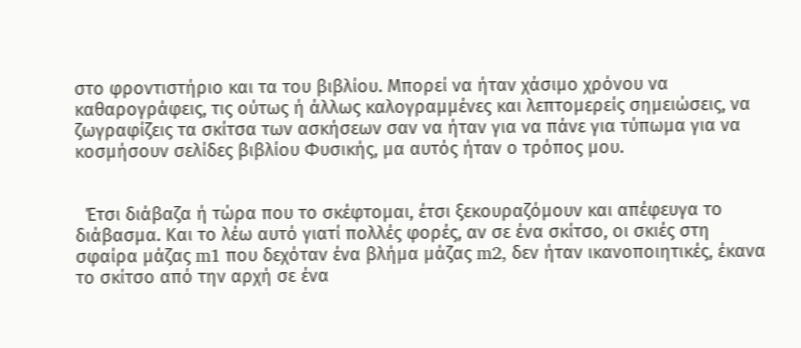στο φροντιστήριο και τα του βιβλίου. Μπορεί να ήταν χάσιμο χρόνου να καθαρογράφεις, τις ούτως ή άλλως καλογραμμένες και λεπτομερείς σημειώσεις, να ζωγραφίζεις τα σκίτσα των ασκήσεων σαν να ήταν για να πάνε για τύπωμα για να κοσμήσουν σελίδες βιβλίου Φυσικής, μα αυτός ήταν ο τρόπος μου.


  Έτσι διάβαζα ή τώρα που το σκέφτομαι, έτσι ξεκουραζόμουν και απέφευγα το διάβασμα. Και το λέω αυτό γιατί πολλές φορές, αν σε ένα σκίτσο, οι σκιές στη σφαίρα μάζας m1 που δεχόταν ένα βλήμα μάζας m2, δεν ήταν ικανοποιητικές, έκανα το σκίτσο από την αρχή σε ένα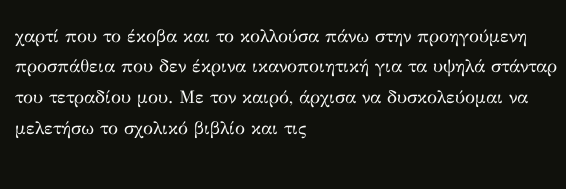χαρτί που το έκοβα και το κολλούσα πάνω στην προηγούμενη προσπάθεια που δεν έκρινα ικανοποιητική για τα υψηλά στάνταρ του τετραδίου μου. Με τον καιρό, άρχισα να δυσκολεύομαι να μελετήσω το σχολικό βιβλίο και τις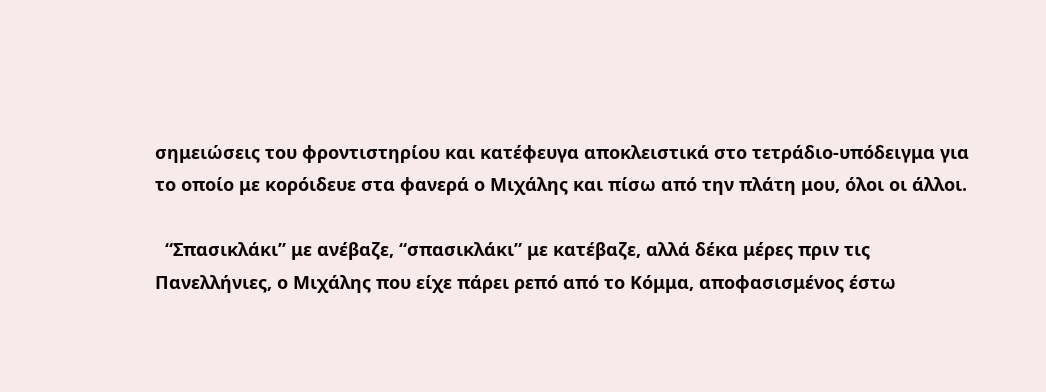σημειώσεις του φροντιστηρίου και κατέφευγα αποκλειστικά στο τετράδιο-υπόδειγμα για το οποίο με κορόιδευε στα φανερά ο Μιχάλης και πίσω από την πλάτη μου, όλοι οι άλλοι.

  “Σπασικλάκι” με ανέβαζε, “σπασικλάκι” με κατέβαζε, αλλά δέκα μέρες πριν τις Πανελλήνιες, ο Μιχάλης που είχε πάρει ρεπό από το Κόμμα, αποφασισμένος έστω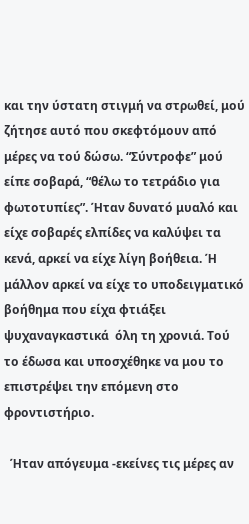και την ύστατη στιγμή να στρωθεί, μού ζήτησε αυτό που σκεφτόμουν από μέρες να τού δώσω. “Σύντροφε” μού είπε σοβαρά, “θέλω το τετράδιο για φωτοτυπίες”. Ήταν δυνατό μυαλό και είχε σοβαρές ελπίδες να καλύψει τα κενά, αρκεί να είχε λίγη βοήθεια. Ή μάλλον αρκεί να είχε το υποδειγματικό βοήθημα που είχα φτιάξει ψυχαναγκαστικά  όλη τη χρονιά. Τού το έδωσα και υποσχέθηκε να μου το επιστρέψει την επόμενη στο φροντιστήριο.

  Ήταν απόγευμα -εκείνες τις μέρες αν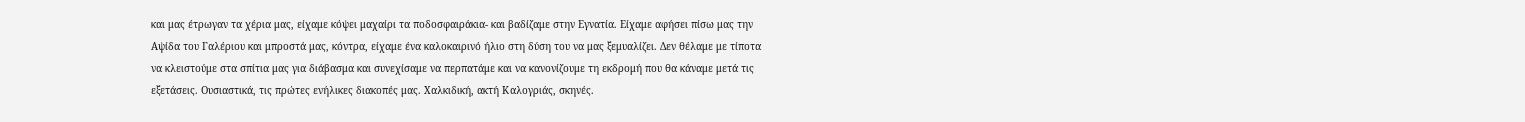και μας έτρωγαν τα χέρια μας, είχαμε κόψει μαχαίρι τα ποδοσφαιράκια- και βαδίζαμε στην Εγνατία. Είχαμε αφήσει πίσω μας την Αψίδα του Γαλέριου και μπροστά μας, κόντρα, είχαμε ένα καλοκαιρινό ήλιο στη δύση του να μας ξεμυαλίζει. Δεν θέλαμε με τίποτα να κλειστούμε στα σπίτια μας για διάβασμα και συνεχίσαμε να περπατάμε και να κανονίζουμε τη εκδρομή που θα κάναμε μετά τις εξετάσεις. Ουσιαστικά, τις πρώτες ενήλικες διακοπές μας. Χαλκιδική, ακτή Καλογριάς, σκηνές.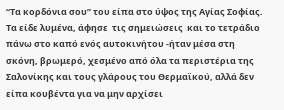“Τα κορδόνια σου” του είπα στο ύψος της Αγίας Σοφίας. Τα είδε λυμένα, άφησε  τις σημειώσεις  και το τετράδιο πάνω στο καπό ενός αυτοκινήτου -ήταν μέσα στη σκόνη, βρωμερό, χεσμένο από όλα τα περιστέρια της Σαλονίκης και τους γλάρους του Θερμαϊκού, αλλά δεν είπα κουβέντα για να μην αρχίσει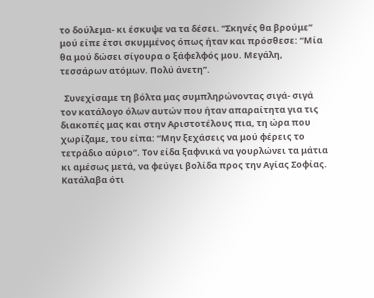το δούλεμα- κι έσκυψε να τα δέσει. “Σκηνές θα βρούμε” μού είπε έτσι σκυμμένος όπως ήταν και πρόσθεσε: “Μία θα μού δώσει σίγουρα ο ξάφελφός μου. Μεγάλη, τεσσάρων ατόμων. Πολύ άνετη”.

  Συνεχίσαμε τη βόλτα μας συμπληρώνοντας σιγά- σιγά τον κατάλογο όλων αυτών που ήταν απαραίτητα για τις διακοπές μας και στην Αριστοτέλους πια, τη ώρα που χωρίζαμε, του είπα: “Μην ξεχάσεις να μού φέρεις το τετράδιο αύριο”. Τον είδα ξαφνικά να γουρλώνει τα μάτια κι αμέσως μετά, να φεύγει βολίδα προς την Αγίας Σοφίας. Κατάλαβα ότι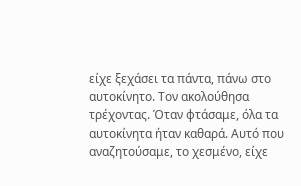είχε ξεχάσει τα πάντα, πάνω στο αυτοκίνητο. Τον ακολούθησα τρέχοντας. Όταν φτάσαμε, όλα τα αυτοκίνητα ήταν καθαρά. Αυτό που αναζητούσαμε, το χεσμένο, είχε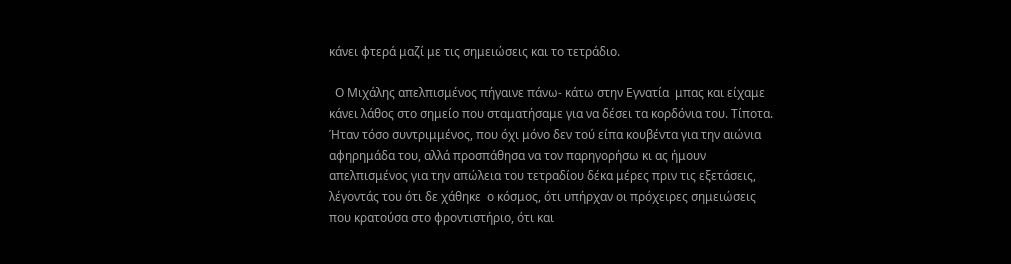κάνει φτερά μαζί με τις σημειώσεις και το τετράδιο.

  Ο Μιχάλης απελπισμένος πήγαινε πάνω- κάτω στην Εγνατία  μπας και είχαμε κάνει λάθος στο σημείο που σταματήσαμε για να δέσει τα κορδόνια του. Τίποτα. Ήταν τόσο συντριμμένος, που όχι μόνο δεν τού είπα κουβέντα για την αιώνια αφηρημάδα του, αλλά προσπάθησα να τον παρηγορήσω κι ας ήμουν απελπισμένος για την απώλεια του τετραδίου δέκα μέρες πριν τις εξετάσεις, λέγοντάς του ότι δε χάθηκε  ο κόσμος, ότι υπήρχαν οι πρόχειρες σημειώσεις που κρατούσα στο φροντιστήριο, ότι και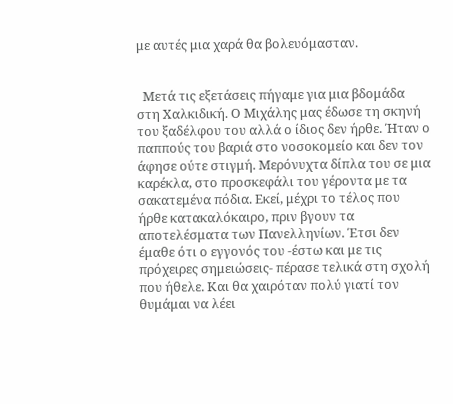με αυτές μια χαρά θα βολευόμασταν.


  Μετά τις εξετάσεις πήγαμε για μια βδομάδα στη Χαλκιδική. Ο Μιχάλης μας έδωσε τη σκηνή του ξαδέλφου του αλλά ο ίδιος δεν ήρθε. Ήταν ο παππούς του βαριά στο νοσοκομείο και δεν τον άφησε ούτε στιγμή. Μερόνυχτα δίπλα του σε μια καρέκλα, στο προσκεφάλι του γέροντα με τα σακατεμένα πόδια. Εκεί, μέχρι το τέλος που ήρθε κατακαλόκαιρο, πριν βγουν τα αποτελέσματα των Πανελληνίων. Έτσι δεν έμαθε ότι ο εγγονός του -έστω και με τις πρόχειρες σημειώσεις- πέρασε τελικά στη σχολή που ήθελε. Και θα χαιρόταν πολύ γιατί τον θυμάμαι να λέει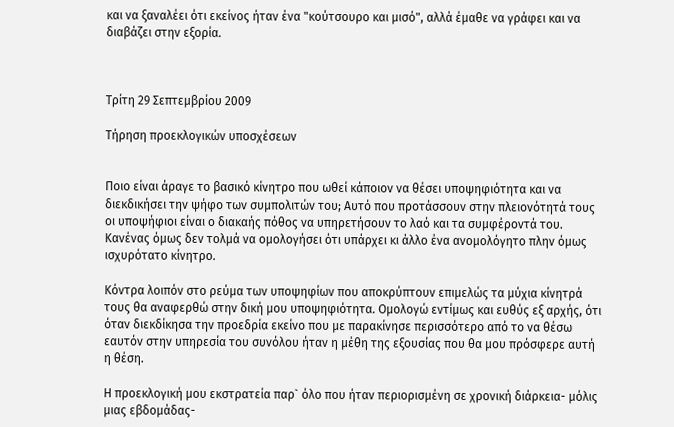και να ξαναλέει ότι εκείνος ήταν ένα "κούτσουρο και μισό", αλλά έμαθε να γράφει και να διαβάζει στην εξορία.



Τρίτη 29 Σεπτεμβρίου 2009

Τήρηση προεκλογικών υποσχέσεων


Ποιο είναι άραγε το βασικό κίνητρο που ωθεί κάποιον να θέσει υποψηφιότητα και να διεκδικήσει την ψήφο των συμπολιτών του; Αυτό που προτάσσουν στην πλειονότητά τους οι υποψήφιοι είναι ο διακαής πόθος να υπηρετήσουν το λαό και τα συμφέροντά του. Κανένας όμως δεν τολμά να ομολογήσει ότι υπάρχει κι άλλο ένα ανομολόγητο πλην όμως ισχυρότατο κίνητρο.

Κόντρα λοιπόν στο ρεύμα των υποψηφίων που αποκρύπτουν επιμελώς τα μύχια κίνητρά τους θα αναφερθώ στην δική μου υποψηφιότητα. Ομολογώ εντίμως και ευθύς εξ αρχής, ότι όταν διεκδίκησα την προεδρία εκείνο που με παρακίνησε περισσότερο από το να θέσω εαυτόν στην υπηρεσία του συνόλου ήταν η μέθη της εξουσίας που θα μου πρόσφερε αυτή η θέση.

Η προεκλογική μου εκστρατεία παρ` όλο που ήταν περιορισμένη σε χρονική διάρκεια- μόλις μιας εβδομάδας-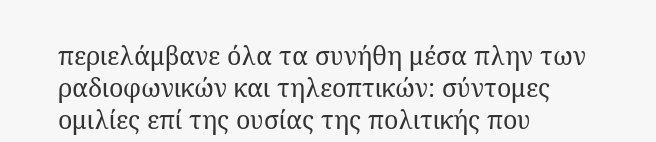περιελάμβανε όλα τα συνήθη μέσα πλην των ραδιοφωνικών και τηλεοπτικών: σύντομες ομιλίες επί της ουσίας της πολιτικής που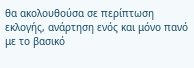θα ακολουθούσα σε περίπτωση εκλογής, ανάρτηση ενός και μόνο πανό με το βασικό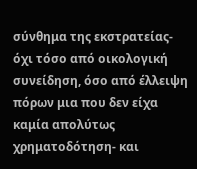σύνθημα της εκστρατείας- όχι τόσο από οικολογική συνείδηση, όσο από έλλειψη πόρων μια που δεν είχα καμία απολύτως χρηματοδότηση- και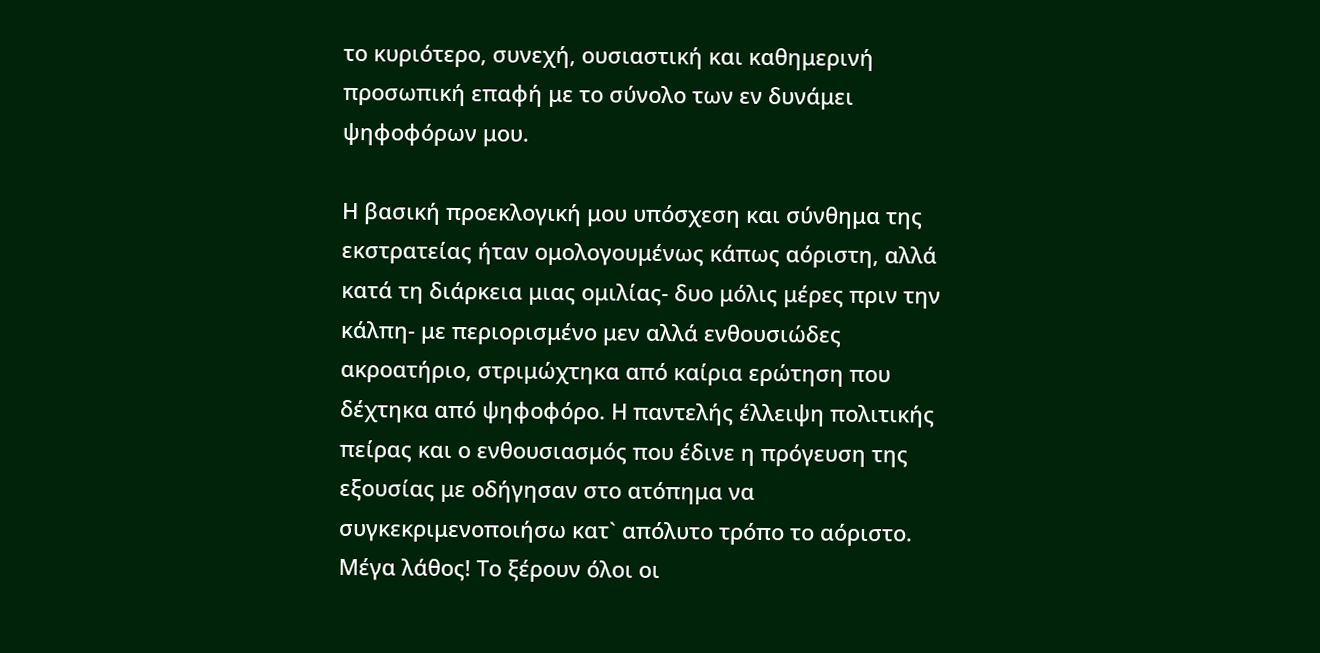το κυριότερο, συνεχή, ουσιαστική και καθημερινή προσωπική επαφή με το σύνολο των εν δυνάμει ψηφοφόρων μου.

Η βασική προεκλογική μου υπόσχεση και σύνθημα της εκστρατείας ήταν ομολογουμένως κάπως αόριστη, αλλά κατά τη διάρκεια μιας ομιλίας- δυο μόλις μέρες πριν την κάλπη- με περιορισμένο μεν αλλά ενθουσιώδες ακροατήριο, στριμώχτηκα από καίρια ερώτηση που δέχτηκα από ψηφοφόρο. Η παντελής έλλειψη πολιτικής πείρας και ο ενθουσιασμός που έδινε η πρόγευση της εξουσίας με οδήγησαν στο ατόπημα να συγκεκριμενοποιήσω κατ` απόλυτο τρόπο το αόριστο. Μέγα λάθος! Το ξέρουν όλοι οι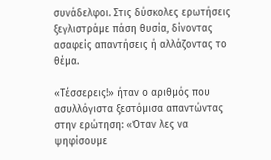συνάδελφοι. Στις δύσκολες ερωτήσεις ξεγλιστράμε πάση θυσία, δίνοντας ασαφείς απαντήσεις ή αλλάζοντας το θέμα.

«Τέσσερεις!» ήταν ο αριθμός που ασυλλόγιστα ξεστόμισα απαντώντας στην ερώτηση: «Όταν λες να ψηφίσουμε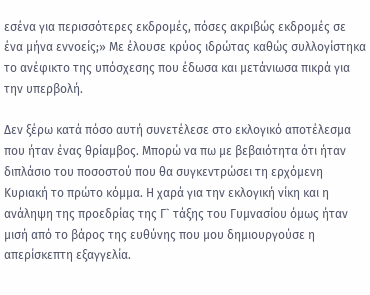εσένα για περισσότερες εκδρομές, πόσες ακριβώς εκδρομές σε ένα μήνα εννοείς;» Με έλουσε κρύος ιδρώτας καθώς συλλογίστηκα το ανέφικτο της υπόσχεσης που έδωσα και μετάνιωσα πικρά για την υπερβολή.

Δεν ξέρω κατά πόσο αυτή συνετέλεσε στο εκλογικό αποτέλεσμα που ήταν ένας θρίαμβος. Μπορώ να πω με βεβαιότητα ότι ήταν διπλάσιο του ποσοστού που θα συγκεντρώσει τη ερχόμενη Κυριακή το πρώτο κόμμα. Η χαρά για την εκλογική νίκη και η ανάληψη της προεδρίας της Γ` τάξης του Γυμνασίου όμως ήταν μισή από το βάρος της ευθύνης που μου δημιουργούσε η απερίσκεπτη εξαγγελία.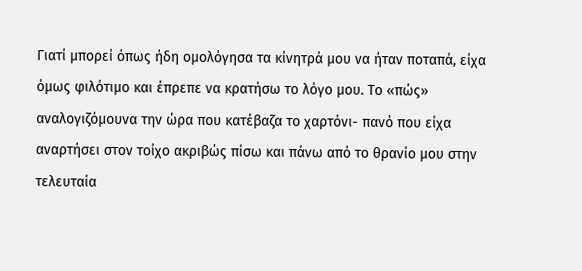Γιατί μπορεί όπως ήδη ομολόγησα τα κίνητρά μου να ήταν ποταπά, είχα όμως φιλότιμο και έπρεπε να κρατήσω το λόγο μου. Το «πώς» αναλογιζόμουνα την ώρα που κατέβαζα το χαρτόνι- πανό που είχα αναρτήσει στον τοίχο ακριβώς πίσω και πάνω από το θρανίο μου στην τελευταία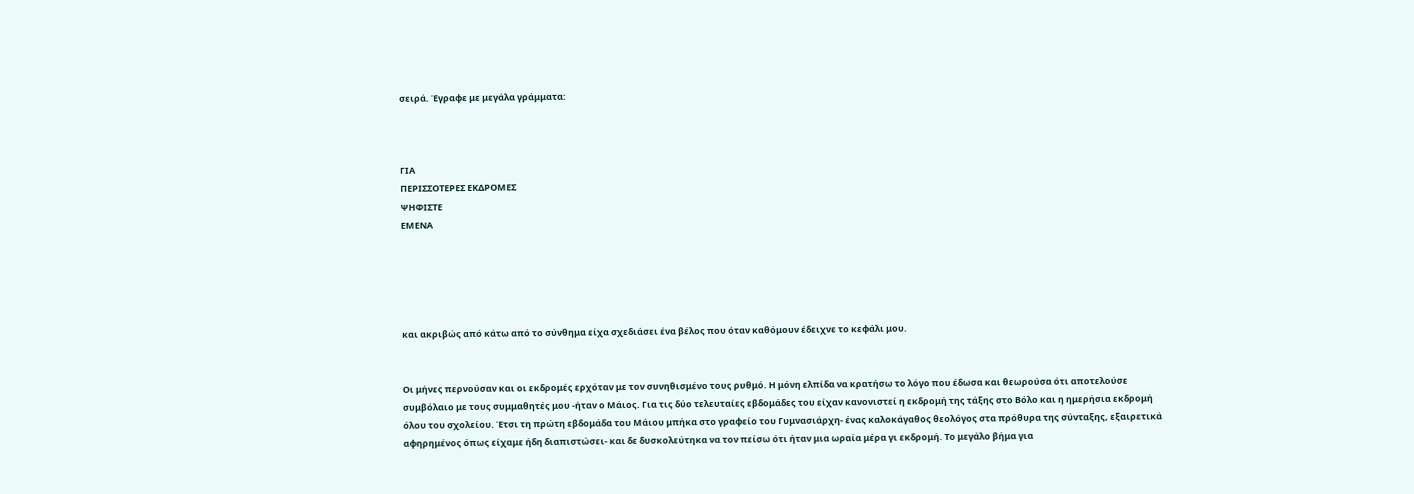σειρά. Έγραφε με μεγάλα γράμματα:



ΓΙΑ
ΠΕΡΙΣΣΟΤΕΡΕΣ ΕΚΔΡΟΜΕΣ
ΨΗΦΙΣΤΕ
ΕΜΕΝΑ





και ακριβώς από κάτω από το σύνθημα είχα σχεδιάσει ένα βέλος που όταν καθόμουν έδειχνε το κεφάλι μου.


Οι μήνες περνούσαν και οι εκδρομές ερχόταν με τον συνηθισμένο τους ρυθμό. Η μόνη ελπίδα να κρατήσω το λόγο που έδωσα και θεωρούσα ότι αποτελούσε συμβόλαιο με τους συμμαθητές μου -ήταν ο Μάιος. Για τις δύο τελευταίες εβδομάδες του είχαν κανονιστεί η εκδρομή της τάξης στο Βόλο και η ημερήσια εκδρομή όλου του σχολείου. Έτσι τη πρώτη εβδομάδα του Μάιου μπήκα στο γραφείο του Γυμνασιάρχη- ένας καλοκάγαθος θεολόγος στα πρόθυρα της σύνταξης, εξαιρετικά αφηρημένος όπως είχαμε ήδη διαπιστώσει- και δε δυσκολεύτηκα να τον πείσω ότι ήταν μια ωραία μέρα γι εκδρομή. Το μεγάλο βήμα για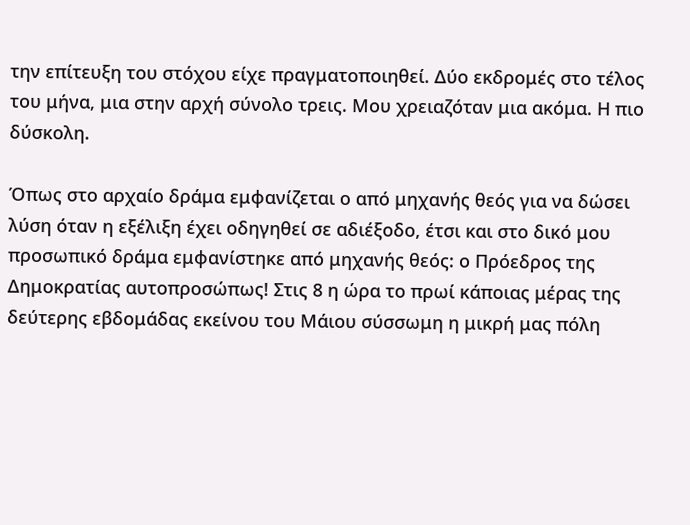την επίτευξη του στόχου είχε πραγματοποιηθεί. Δύο εκδρομές στο τέλος του μήνα, μια στην αρχή σύνολο τρεις. Μου χρειαζόταν μια ακόμα. Η πιο δύσκολη.

Όπως στο αρχαίο δράμα εμφανίζεται ο από μηχανής θεός για να δώσει λύση όταν η εξέλιξη έχει οδηγηθεί σε αδιέξοδο, έτσι και στο δικό μου προσωπικό δράμα εμφανίστηκε από μηχανής θεός: ο Πρόεδρος της Δημοκρατίας αυτοπροσώπως! Στις 8 η ώρα το πρωί κάποιας μέρας της δεύτερης εβδομάδας εκείνου του Μάιου σύσσωμη η μικρή μας πόλη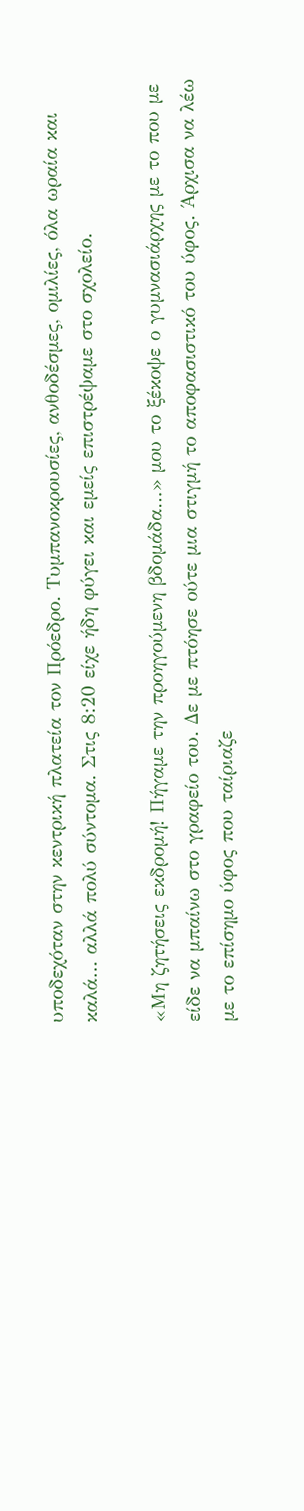υποδεχόταν στην κεντρική πλατεία τον Πρόεδρο. Τυμπανοκρουσίες, ανθοδέσμες, ομιλίες, όλα ωραία και καλά… αλλά πολύ σύντομα. Στις 8:20 είχε ήδη φύγει και εμείς επιστρέψαμε στο σχολείο.

«Μη ζητήσεις εκδρομή! Πήγαμε την προηγούμενη βδομάδα…» μου το ξέκοψε ο γυμνασιάρχης με το που με είδε να μπαίνω στο γραφείο του. Δε με πτόησε ούτε μια στιγμή το αποφασιστικό του ύφος. Άρχισα να λέω με το επίσημο ύφος που ταίριαζε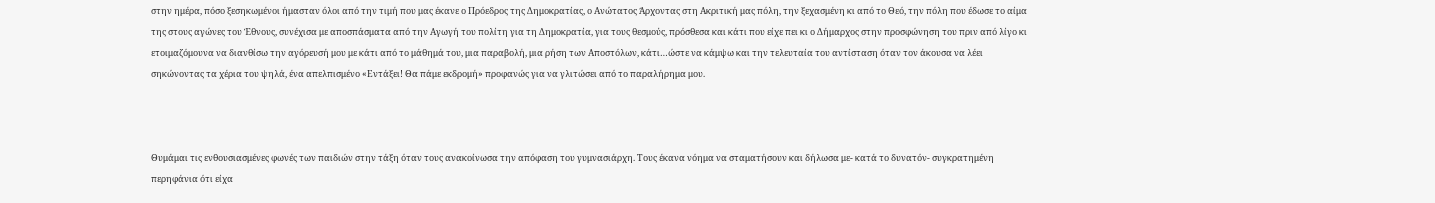στην ημέρα, πόσο ξεσηκωμένοι ήμασταν όλοι από την τιμή που μας έκανε ο Πρόεδρος της Δημοκρατίας, ο Ανώτατος Άρχοντας στη Ακριτική μας πόλη, την ξεχασμένη κι από το Θεό, την πόλη που έδωσε το αίμα της στους αγώνες του Έθνους, συνέχισα με αποσπάσματα από την Αγωγή του πολίτη για τη Δημοκρατία, για τους θεσμούς, πρόσθεσα και κάτι που είχε πει κι ο Δήμαρχος στην προσφώνηση του πριν από λίγο κι ετοιμαζόμουνα να διανθίσω την αγόρευσή μου με κάτι από το μάθημά του, μια παραβολή, μια ρήση των Αποστόλων, κάτι…ώστε να κάμψω και την τελευταία του αντίσταση όταν τον άκουσα να λέει σηκώνοντας τα χέρια του ψηλά, ένα απελπισμένο «Εντάξει! Θα πάμε εκδρομή» προφανώς για να γλιτώσει από το παραλήρημα μου.



Θυμάμαι τις ενθουσιασμένες φωνές των παιδιών στην τάξη όταν τους ανακοίνωσα την απόφαση του γυμνασιάρχη. Τους έκανα νόημα να σταματήσουν και δήλωσα με- κατά το δυνατόν- συγκρατημένη περηφάνια ότι είχα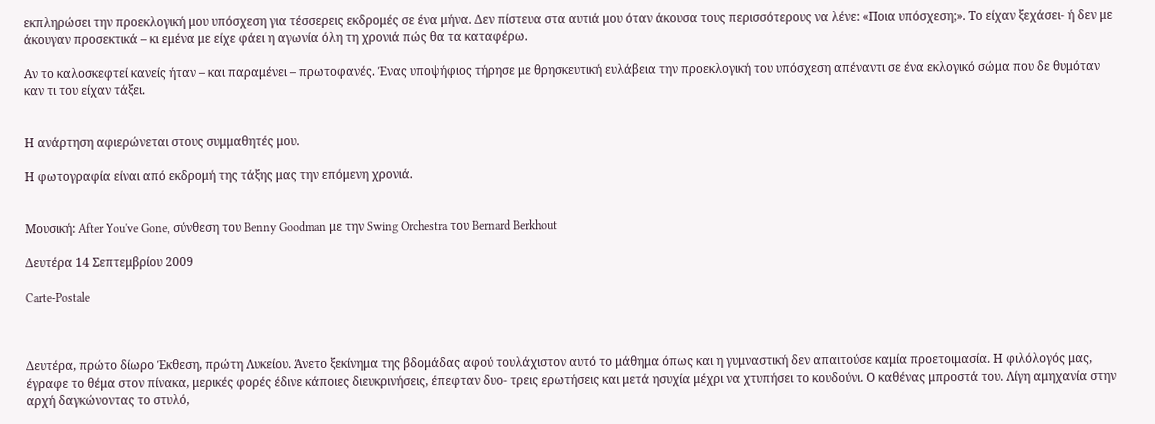εκπληρώσει την προεκλογική μου υπόσχεση για τέσσερεις εκδρομές σε ένα μήνα. Δεν πίστευα στα αυτιά μου όταν άκουσα τους περισσότερους να λένε: «Ποια υπόσχεση;». Το είχαν ξεχάσει- ή δεν με άκουγαν προσεκτικά – κι εμένα με είχε φάει η αγωνία όλη τη χρονιά πώς θα τα καταφέρω.

Αν το καλοσκεφτεί κανείς ήταν – και παραμένει – πρωτοφανές. Ένας υποψήφιος τήρησε με θρησκευτική ευλάβεια την προεκλογική του υπόσχεση απέναντι σε ένα εκλογικό σώμα που δε θυμόταν καν τι του είχαν τάξει.


Η ανάρτηση αφιερώνεται στους συμμαθητές μου.

Η φωτογραφία είναι από εκδρομή της τάξης μας την επόμενη χρονιά.


Μουσική: After You've Gone, σύνθεση του Benny Goodman με την Swing Orchestra του Bernard Berkhout

Δευτέρα 14 Σεπτεμβρίου 2009

Carte-Postale



Δευτέρα, πρώτο δίωρο Έκθεση, πρώτη Λυκείου. Άνετο ξεκίνημα της βδομάδας αφού τουλάχιστον αυτό το μάθημα όπως και η γυμναστική δεν απαιτούσε καμία προετοιμασία. Η φιλόλογός μας, έγραφε το θέμα στον πίνακα, μερικές φορές έδινε κάποιες διευκρινήσεις, έπεφταν δυο- τρεις ερωτήσεις και μετά ησυχία μέχρι να χτυπήσει το κουδούνι. Ο καθένας μπροστά του. Λίγη αμηχανία στην αρχή δαγκώνοντας το στυλό,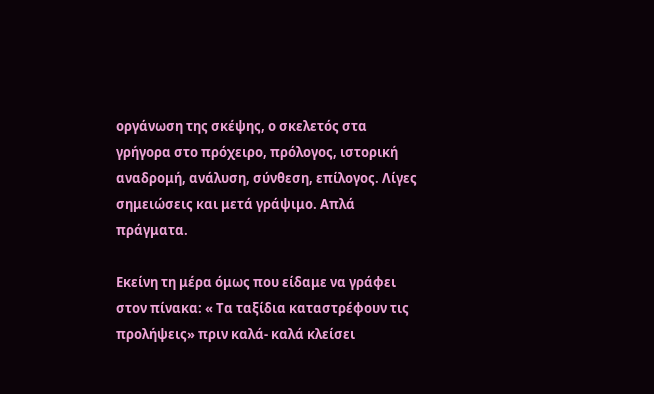οργάνωση της σκέψης, ο σκελετός στα γρήγορα στο πρόχειρο, πρόλογος, ιστορική αναδρομή, ανάλυση, σύνθεση, επίλογος. Λίγες σημειώσεις και μετά γράψιμο. Απλά πράγματα.

Εκείνη τη μέρα όμως που είδαμε να γράφει στον πίνακα: « Τα ταξίδια καταστρέφουν τις προλήψεις» πριν καλά- καλά κλείσει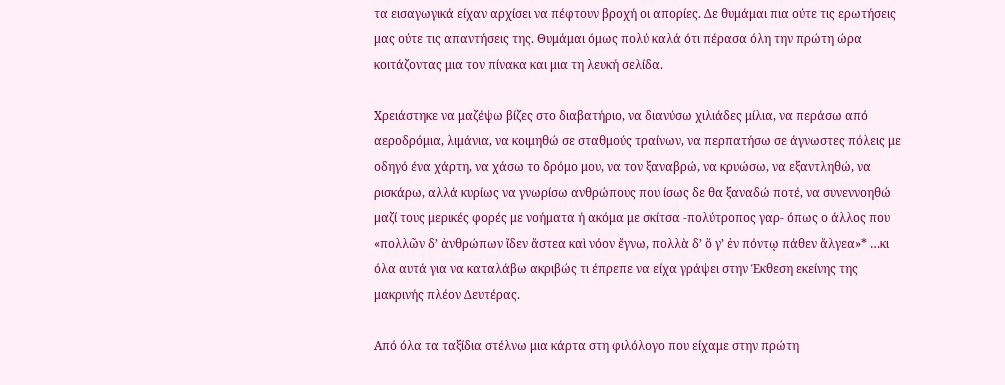τα εισαγωγικά είχαν αρχίσει να πέφτουν βροχή οι απορίες. Δε θυμάμαι πια ούτε τις ερωτήσεις μας ούτε τις απαντήσεις της. Θυμάμαι όμως πολύ καλά ότι πέρασα όλη την πρώτη ώρα κοιτάζοντας μια τον πίνακα και μια τη λευκή σελίδα.

Χρειάστηκε να μαζέψω βίζες στο διαβατήριο, να διανύσω χιλιάδες μίλια, να περάσω από αεροδρόμια, λιμάνια, να κοιμηθώ σε σταθμούς τραίνων, να περπατήσω σε άγνωστες πόλεις με οδηγό ένα χάρτη, να χάσω το δρόμο μου, να τον ξαναβρώ, να κρυώσω, να εξαντληθώ, να ρισκάρω, αλλά κυρίως να γνωρίσω ανθρώπους που ίσως δε θα ξαναδώ ποτέ, να συνεννοηθώ μαζί τους μερικές φορές με νοήματα ή ακόμα με σκίτσα -πολύτροπος γαρ- όπως ο άλλος που «πολλῶν δ’ ἀνθρώπων ἴδεν ἄστεα καὶ νόον ἔγνω, πολλὰ δ’ ὅ γ’ ἐν πόντῳ πάθεν ἄλγεα»* …κι όλα αυτά για να καταλάβω ακριβώς τι έπρεπε να είχα γράψει στην Έκθεση εκείνης της μακρινής πλέον Δευτέρας.

Από όλα τα ταξίδια στέλνω μια κάρτα στη φιλόλογο που είχαμε στην πρώτη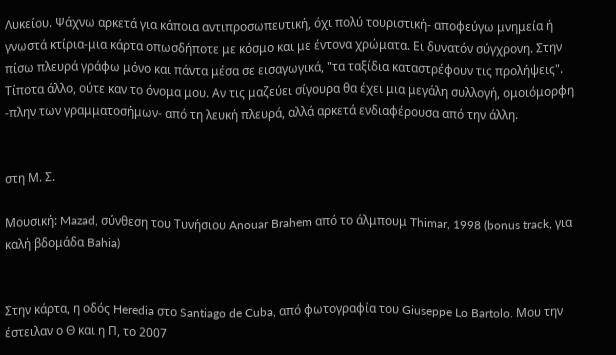Λυκείου. Ψάχνω αρκετά για κάποια αντιπροσωπευτική, όχι πολύ τουριστική- αποφεύγω μνημεία ή γνωστά κτίρια-μια κάρτα οπωσδήποτε με κόσμο και με έντονα χρώματα. Ει δυνατόν σύγχρονη. Στην πίσω πλευρά γράφω μόνο και πάντα μέσα σε εισαγωγικά, "τα ταξίδια καταστρέφουν τις προλήψεις". Τίποτα άλλο, ούτε καν το όνομα μου. Αν τις μαζεύει σίγουρα θα έχει μια μεγάλη συλλογή, ομοιόμορφη -πλην των γραμματοσήμων- από τη λευκή πλευρά, αλλά αρκετά ενδιαφέρουσα από την άλλη.


στη Μ. Σ.

Μουσική: Mazad, σύνθεση του Τυνήσιου Anouar Brahem από το άλμπουμ Thimar, 1998 (bonus track, για καλή βδομάδα Bahia)


Στην κάρτα, η οδός Heredia στο Santiago de Cuba, από φωτογραφία του Giuseppe Lo Bartolo. Μου την έστειλαν ο Θ και η Π, το 2007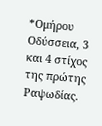*Ομήρου Οδύσσεια, 3 και 4 στίχος της πρώτης Ραψωδίας.